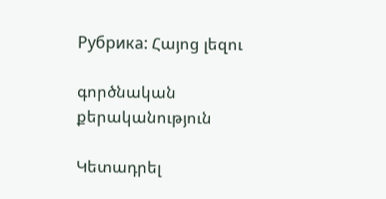Рубрика: Հայոց լեզու

գործնական քերականություն

Կետադրել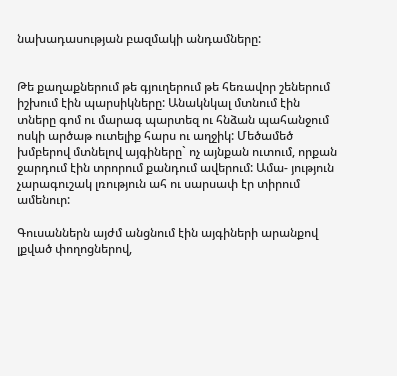նախադասության բազմակի անդամները:


Թե քաղաքներում թե գյուղերում թե հեռավոր շեներում իշխում էին պարսիկները: Անակնկալ մտնում էին տները գոմ ու մարագ պարտեզ ու հնձան պահանջում ոսկի արծաթ ուտելիք հարս ու աղջիկ: Մեծամեծ խմբերով մտնելով այգիները` ոչ այնքան ուտում, որքան ջարդում էին տրորում քանդում ավերում: Ամա- յություն չարագուշակ լռություն ահ ու սարսափ էր տիրում ամենուր:

Գուսաններն այժմ անցնում էին այգիների արանքով լքված փողոցներով,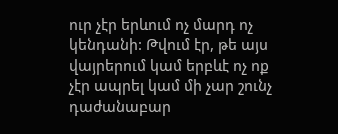ուր չէր երևում ոչ մարդ ոչ կենդանի: Թվում էր, թե այս վայրերում կամ երբևէ ոչ ոք չէր ապրել կամ մի չար շունչ դաժանաբար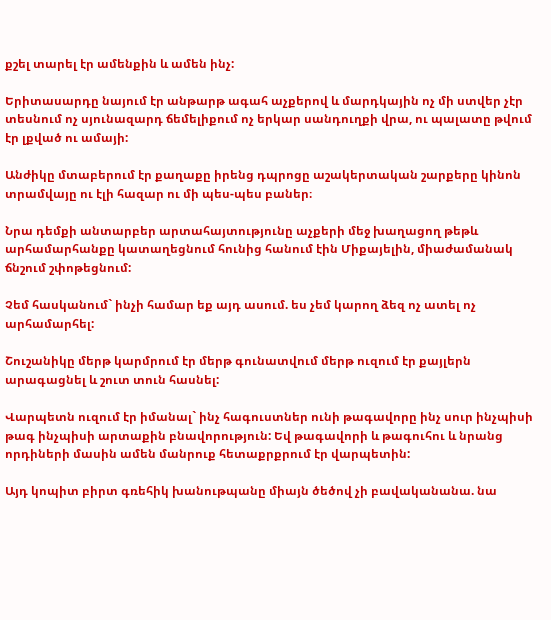քշել տարել էր ամենքին և ամեն ինչ:

Երիտասարդը նայում էր անթարթ ագահ աչքերով և մարդկային ոչ մի ստվեր չէր տեսնում ոչ սյունազարդ ճեմելիքում ոչ երկար սանդուղքի վրա, ու պալատը թվում էր լքված ու ամայի:

Անժիկը մտաբերում էր քաղաքը իրենց դպրոցը աշակերտական շարքերը կինոն տրամվայը ու էլի հազար ու մի պես-պես բաներ։

Նրա դեմքի անտարբեր արտահայտությունը աչքերի մեջ խաղացող թեթև արհամարհանքը կատաղեցնում հունից հանում էին Միքայելին, միաժամանակ ճնշում շփոթեցնում:

Չեմ հասկանում` ինչի համար եք այդ ասում. ես չեմ կարող ձեզ ոչ ատել ոչ արհամարհել:

Շուշանիկը մերթ կարմրում էր մերթ գունատվում մերթ ուզում էր քայլերն արագացնել և շուտ տուն հասնել:

Վարպետն ուզում էր իմանալ` ինչ հագուստներ ունի թագավորը ինչ սուր ինչպիսի թագ ինչպիսի արտաքին բնավորություն: Եվ թագավորի և թագուհու և նրանց որդիների մասին ամեն մանրուք հետաքրքրում էր վարպետին:

Այդ կոպիտ բիրտ գռեհիկ խանութպանը միայն ծեծով չի բավականանա. նա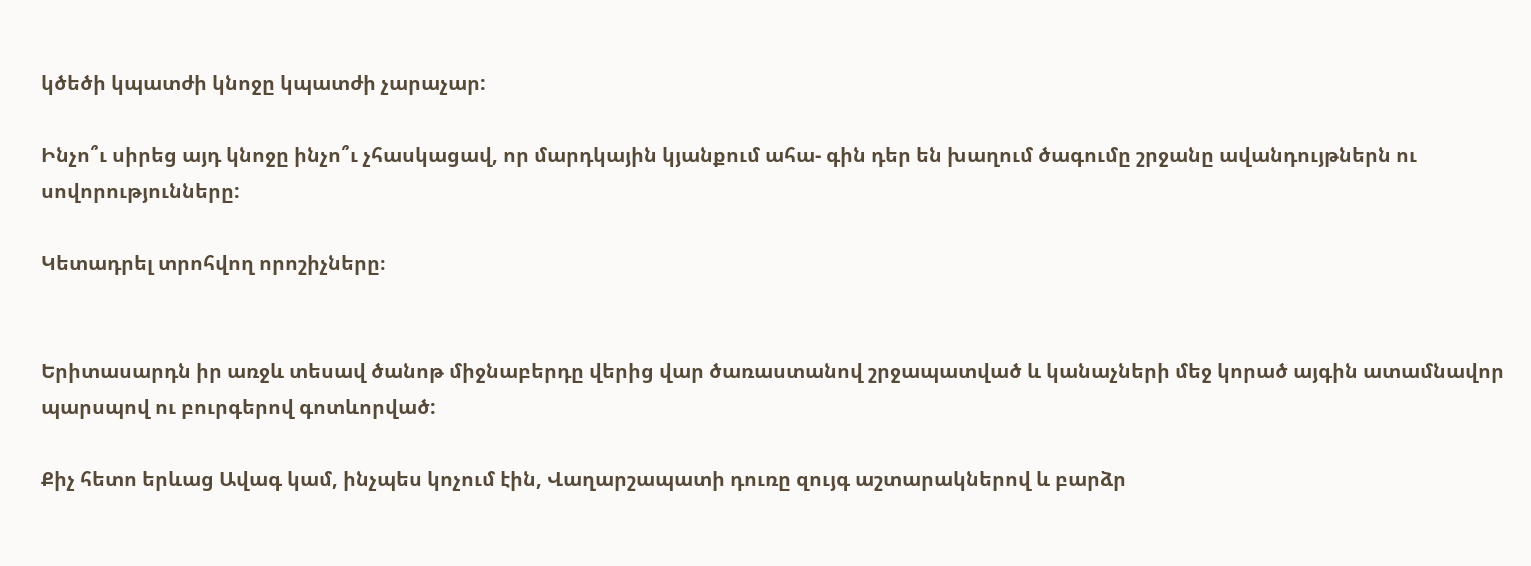կծեծի կպատժի կնոջը կպատժի չարաչար:

Ինչո՞ւ սիրեց այդ կնոջը ինչո՞ւ չհասկացավ, որ մարդկային կյանքում ահա- գին դեր են խաղում ծագումը շրջանը ավանդույթներն ու սովորությունները:

Կետադրել տրոհվող որոշիչները։


Երիտասարդն իր առջև տեսավ ծանոթ միջնաբերդը վերից վար ծառաստանով շրջապատված և կանաչների մեջ կորած այգին ատամնավոր պարսպով ու բուրգերով գոտևորված:

Քիչ հետո երևաց Ավագ կամ, ինչպես կոչում էին, Վաղարշապատի դուռը զույգ աշտարակներով և բարձր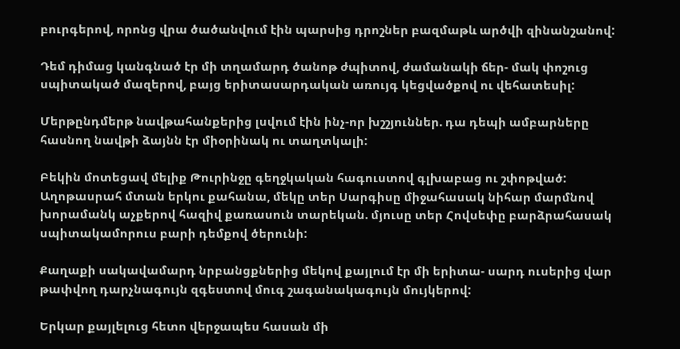բուրգերով, որոնց վրա ծածանվում էին պարսից դրոշներ բազմաթև արծվի զինանշանով:

Դեմ դիմաց կանգնած էր մի տղամարդ ծանոթ ժպիտով, ժամանակի ճեր- մակ փոշուց սպիտակած մազերով, բայց երիտասարդական առույգ կեցվածքով ու վեհատեսիլ:

Մերթընդմերթ նավթահանքերից լսվում էին ինչ-որ խշշյուններ. դա դեպի ամբարները հասնող նավթի ձայնն էր միօրինակ ու տաղտկալի:

Բեկին մոտեցավ մելիք Թուրինջը գեղջկական հագուստով գլխաբաց ու շփոթված:
Աղոթասրահ մտան երկու քահանա, մեկը տեր Սարգիսը միջահասակ նիհար մարմնով խորամանկ աչքերով հազիվ քառասուն տարեկան. մյուսը տեր Հովսեփը բարձրահասակ սպիտակամորուս բարի դեմքով ծերունի:

Քաղաքի սակավամարդ նրբանցքներից մեկով քայլում էր մի երիտա- սարդ ուսերից վար թափվող դարչնագույն զգեստով մուգ շագանակագույն մույկերով:

Երկար քայլելուց հետո վերջապես հասան մի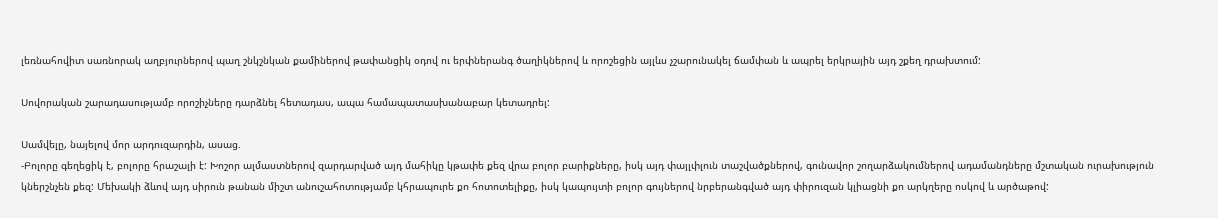լեռնահովիտ սառնորակ աղբյուրներով պաղ շնկշնկան քամիներով թափանցիկ օդով ու երփներանգ ծաղիկներով և որոշեցին այլևս չշարունակել ճամփան և ապրել երկրային այդ շքեղ դրախտում:

Սովորական շարադասությամբ որոշիչները դարձնել հետադաս, ապա համապատասխանաբար կետադրել:

Սամվելը, նայելով մոր արդուզարդին, ասաց.
-Բոլորը գեղեցիկ է, բոլորը հրաշալի է: Խոշոր ալմաստներով զարդարված այդ մահիկը կթափե քեզ վրա բոլոր բարիքները, իսկ այդ փայլփլուն տաշվածքներով, գունավոր շողարձակումներով ադամանդները մշտական ուրախություն կներշնչեն քեզ: Մեխակի ձևով այդ սիրուն թանան միշտ անուշահոտությամբ կհրապուրե քո հոտոտելիքը, իսկ կապույտի բոլոր գույներով նրբերանգված այդ փիրուզան կլիացնի քո արկղերը ոսկով և արծաթով: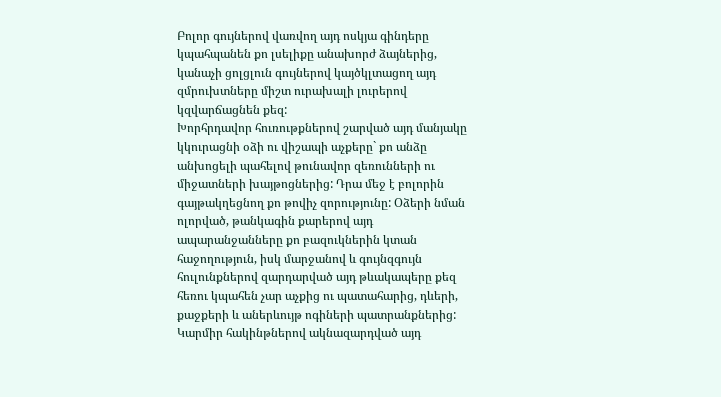Բոլոր գույներով վառվող այդ ոսկյա գինդերը կպահպանեն քո լսելիքը անախորժ ձայներից, կանաչի ցոլցլուն գույներով կայծկլտացող այդ զմրուխտները միշտ ուրախալի լուրերով կզվարճացնեն քեզ:
Խորհրդավոր հուռութքներով շարված այդ մանյակը կկուրացնի օձի ու վիշապի աչքերը` քո անձը անխոցելի պահելով թունավոր զեռունների ու միջատների խայթոցներից: Դրա մեջ է բոլորին գայթակղեցնող քո թովիչ զորությունը: Օձերի նման ոլորված, թանկագին քարերով այդ ապարանջանները քո բազուկներին կտան հաջողություն, իսկ մարջանով և գույնզգույն հուլունքներով զարդարված այդ թևակապերը քեզ հեռու կպահեն չար աչքից ու պատահարից, դևերի, քաջքերի և աներևույթ ոգիների պատրանքներից: Կարմիր հակինթներով ակնազարդված այդ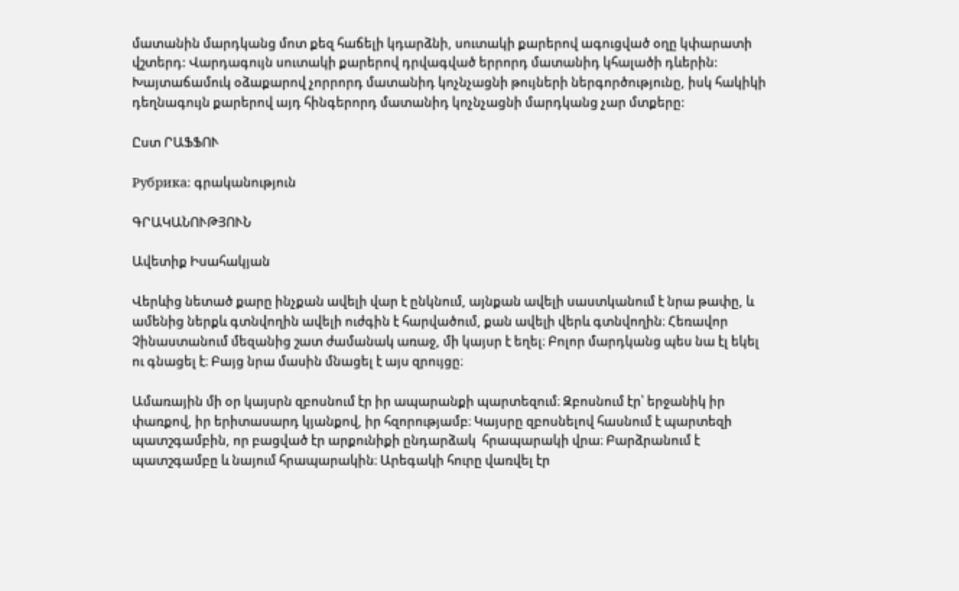մատանին մարդկանց մոտ քեզ հաճելի կդարձնի, սուտակի քարերով ագուցված օղը կփարատի վշտերդ: Վարդագույն սուտակի քարերով դրվագված երրորդ մատանիդ կհալածի դևերին: Խայտաճամուկ օձաքարով չորրորդ մատանիդ կոչնչացնի թույների ներգործությունը, իսկ հակիկի դեղնագույն քարերով այդ հինգերորդ մատանիդ կոչնչացնի մարդկանց չար մտքերը:

Ըստ ՐԱՖՖՈՒ

Рубрика: գրականություն

ԳՐԱԿԱՆՈՒԹՅՈՒՆ

Ավետիք Իսահակյան

Վերևից նետած քարը ինչքան ավելի վար է ընկնում, այնքան ավելի սաստկանում է նրա թափը, և ամենից ներքև գտնվողին ավելի ուժգին է հարվածում, քան ավելի վերև գտնվողին։ Հեռավոր Չինաստանում մեզանից շատ ժամանակ առաջ, մի կայսր է եղել։ Բոլոր մարդկանց պես նա էլ եկել ու գնացել է։ Բայց նրա մասին մնացել է այս զրույցը։

Ամառային մի օր կայսրն զբոսնում էր իր ապարանքի պարտեզում։ Զբոսնում էր՝ երջանիկ իր փառքով, իր երիտասարդ կյանքով, իր հզորությամբ։ Կայսրը զբոսնելով հասնում է պարտեզի պատշգամբին, որ բացված էր արքունիքի ընդարձակ  հրապարակի վրա։ Բարձրանում է պատշգամբը և նայում հրապարակին։ Արեգակի հուրը վառվել էր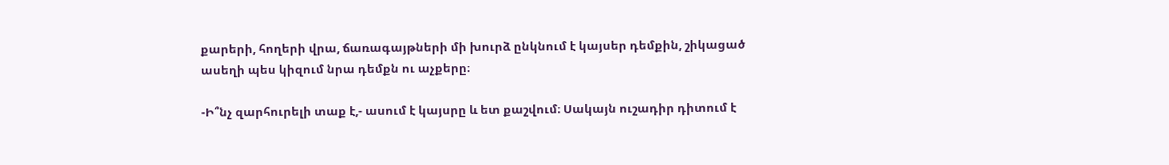քարերի, հողերի վրա, ճառագայթների մի խուրձ ընկնում է կայսեր դեմքին, շիկացած ասեղի պես կիզում նրա դեմքն ու աչքերը։

-Ի՞նչ զարհուրելի տաք է,- ասում է կայսրը և ետ քաշվում։ Սակայն ուշադիր դիտում է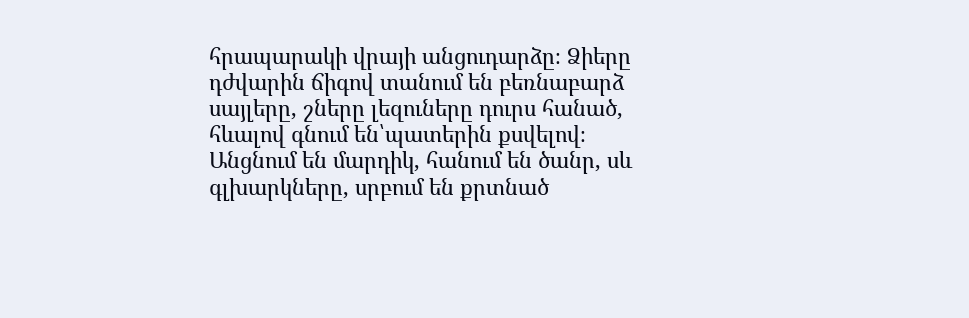հրապարակի վրայի անցուդարձը։ Ձիերը դժվարին ճիգով տանում են բեռնաբարձ սայլերը, շները լեզուները դուրս հանած, հևալով գնում են՝պատերին քսվելով։
Անցնում են մարդիկ, հանում են ծանր, սև գլխարկները, սրբում են քրտնած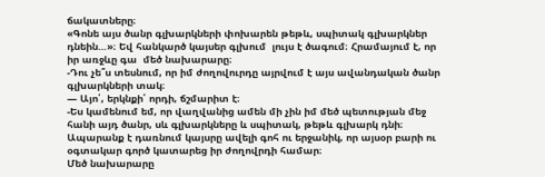ճակատները։
«Գոնե այս ծանր գլխարկների փոխարեն թեթև, սպիտակ գլխարկներ դնեին…»։ Եվ հանկարծ կայսեր գլխում  լույս է ծագում։ Հրամայում է, որ իր առջևը գա  մեծ նախարարը։
-Դու չե՞ս տեսնում, որ իմ ժողովուրդը այրվում է այս ավանդական ծանր գլխարկների տակ։
— Այո՛, երկնքի՛ որդի, ճշմարիտ է։
-Ես կամենում եմ, որ վաղվանից ամեն մի չին իմ մեծ պետության մեջ հանի այդ ծանր, սև գլխարկները և սպիտակ, թեթև գլխարկ դնի։
Ապարանք է դառնում կայսրը ավելի գոհ ու երջանիկ, որ այսօր բարի ու օգտակար գործ կատարեց իր ժողովրդի համար։
Մեծ նախարարը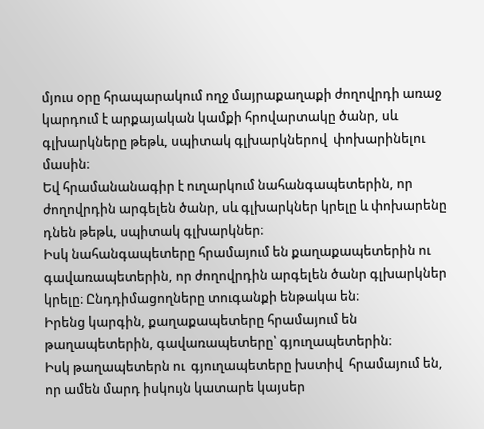մյուս օրը հրապարակում ողջ մայրաքաղաքի ժողովրդի առաջ կարդում է արքայական կամքի հրովարտակը ծանր, սև գլխարկները թեթև, սպիտակ գլխարկներով  փոխարինելու մասին։
Եվ հրամանանագիր է ուղարկում նահանգապետերին, որ ժողովրդին արգելեն ծանր, սև գլխարկներ կրելը և փոխարենը դնեն թեթև, սպիտակ գլխարկներ։
Իսկ նահանգապետերը հրամայում են քաղաքապետերին ու գավառապետերին, որ ժողովրդին արգելեն ծանր գլխարկներ կրելը։ Ընդդիմացողները տուգանքի ենթակա են։
Իրենց կարգին, քաղաքապետերը հրամայում են թաղապետերին, գավառապետերը՝ գյուղապետերին։
Իսկ թաղապետերն ու  գյուղապետերը խստիվ  հրամայում են, որ ամեն մարդ իսկույն կատարե կայսեր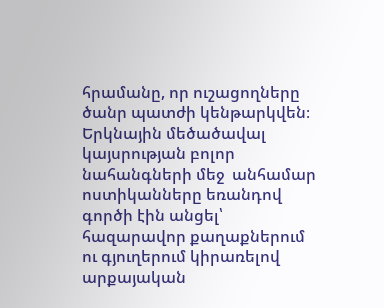հրամանը, որ ուշացողները ծանր պատժի կենթարկվեն։
Երկնային մեծածավալ կայսրության բոլոր նահանգների մեջ  անհամար ոստիկանները եռանդով գործի էին անցել՝ հազարավոր քաղաքներում ու գյուղերում կիրառելով արքայական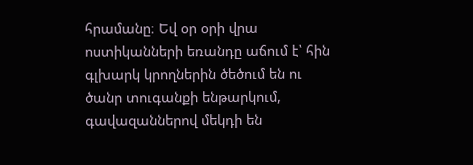հրամանը։ Եվ օր օրի վրա ոստիկանների եռանդը աճում է՝ հին գլխարկ կրողներին ծեծում են ու ծանր տուգանքի ենթարկում, գավազաններով մեկդի են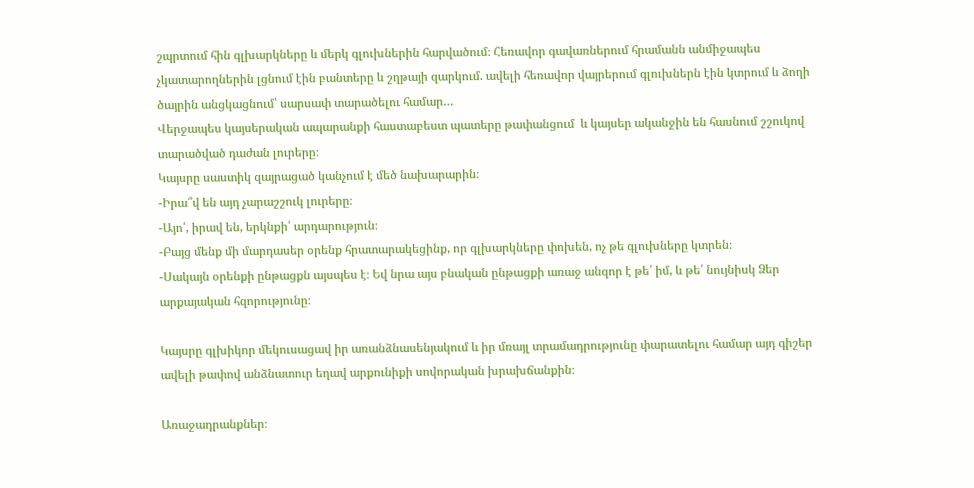շպրտում հին գլխարկները և մերկ գլուխներին հարվածում։ Հեռավոր գավառներում հրամանն անմիջապես չկատարողներին լցնում էին բանտերը և շղթայի զարկում. ավելի հեռավոր վայրերում գլուխներն էին կտրում և ձողի ծայրին անցկացնում՝ սարսափ տարածելու համար…
Վերջապես կայսերական ապարանքի հաստաբեստ պատերը թափանցում  և կայսեր ականջին են հասնում շշուկով տարածված դաժան լուրերը։
Կայսրը սաստիկ զայրացած կանչում է մեծ նախարարին։
-Իրա՞վ են այդ չարաշշուկ լուրերը։
-Այո՛, իրավ են, երկնքի՛ արդարություն։
-Բայց մենք մի մարդասեր օրենք հրատարակեցինք, որ գլխարկները փոխեն, ոչ թե գլուխները կտրեն։
-Սակայն օրենքի ընթացքն այսպես է։ Եվ նրա այս բնական ընթացքի առաջ անզոր է թե՛ իմ, և թե՛ նույնիսկ Ձեր արքայական հզորությունը։

Կայսրը գլխիկոր մեկուսացավ իր առանձնասենյակում և իր մռայլ տրամադրությունը փարատելու համար այդ գիշեր ավելի թափով անձնատուր եղավ արքունիքի սովորական խրախճանքին։

Առաջադրանքներ։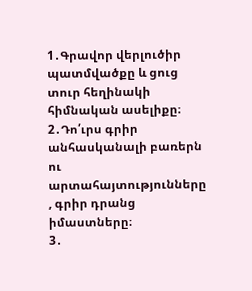1․Գրավոր վերլուծիր պատմվածքը և ցուց տուր հեղինակի հիմնական ասելիքը։
2․Դո՛ւրս գրիր անհասկանալի բառերն ու արտահայտությունները , գրիր դրանց իմաստները։
3․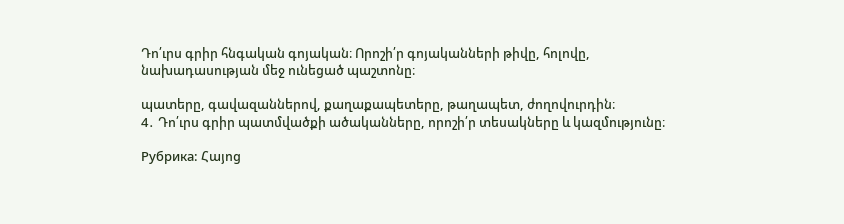Դո՛ւրս գրիր հնգական գոյական։ Որոշի՛ր գոյականների թիվը, հոլովը, նախադասության մեջ ունեցած պաշտոնը։

պատերը, գավազաններով, քաղաքապետերը, թաղապետ, ժողովուրդին։
4․ Դո՛ւրս գրիր պատմվածքի ածականները, որոշի՛ր տեսակները և կազմությունը։

Рубрика: Հայոց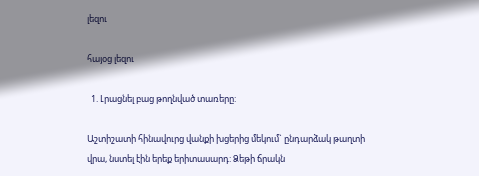լեզու

հայօց լեզու

  1. Լրացնել բաց թողնված տառերը:

Աշտիշատի հինավուրց վանքի խցերից մեկում` ընդարձակ թաղտի վրա, նստել էին երեք երիտասարդ: Ձեթի ճրակն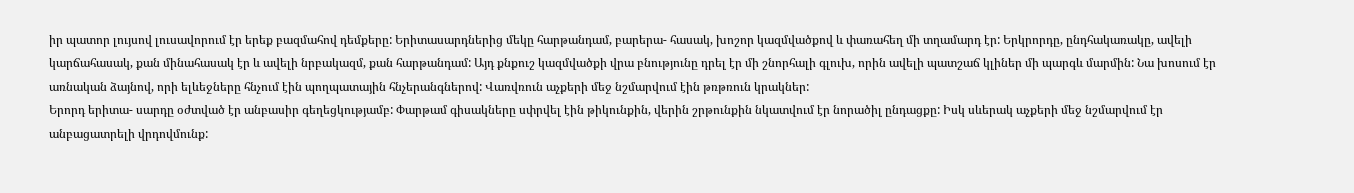իր պատոր լույսով լուսավորում էր երեք բազմահով դեմքերը: Երիտասարդներից մեկը հարթանդամ, բարերա- հասակ, խոշոր կազմվածքով և փառահեղ մի տղամարդ էր: Երկրորդը, ընդհակառակը, ավելի կարճահասակ, քան մինահասակ էր և ավելի նրբակազմ, քան հարթանդամ: Այդ քնքուշ կազմվածքի վրա բնությունը դրել էր մի շնորհալի գլուխ, որին ավելի պատշաճ կլիներ մի պարգև մարմին: Նա խոսում էր առնական ձայնով, որի ելևեջները հնչում էին պողպատային հնչերանգներով: Վառվռուն աչքերի մեջ նշմարվում էին թռթռուն կրակներ:
Երորդ երիտա- սարդը օժտված էր անբասիր գեղեցկությամբ: Փարթամ գիսակները սփրվել էին թիկունքին, վերին շրթունքին նկատվում էր նորածիլ ընդացքը: Իսկ սևերակ աչքերի մեջ նշմարվում էր անբացատրելի վրդովմունք: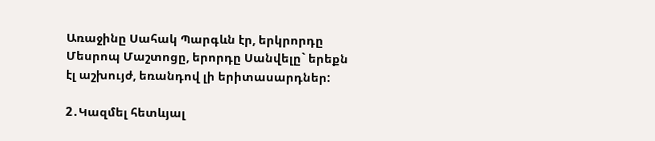Առաջինը Սահակ Պարգևն էր, երկրորդը Մեսրոպ Մաշտոցը, երորդը Սանվելը` երեքն էլ աշխույժ, եռանդով լի երիտասարդներ:

2․Կազմել հետևյալ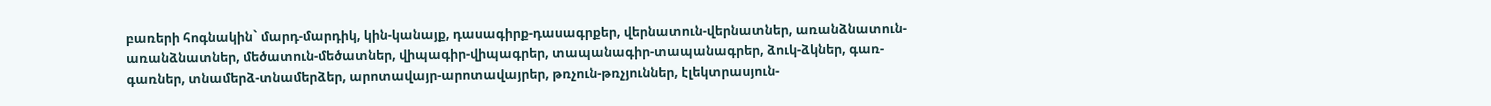բառերի հոգնակին` մարդ-մարդիկ, կին-կանայք, դասագիրք-դասագրքեր, վերնատուն-վերնատներ, առանձնատուն-առանձնատներ, մեծատուն-մեծատներ, վիպագիր-վիպագրեր, տապանագիր-տապանագրեր, ձուկ-ձկներ, գառ-գառներ, տնամերձ-տնամերձեր, արոտավայր-արոտավայրեր, թռչուն-թռչյուններ, էլեկտրասյուն-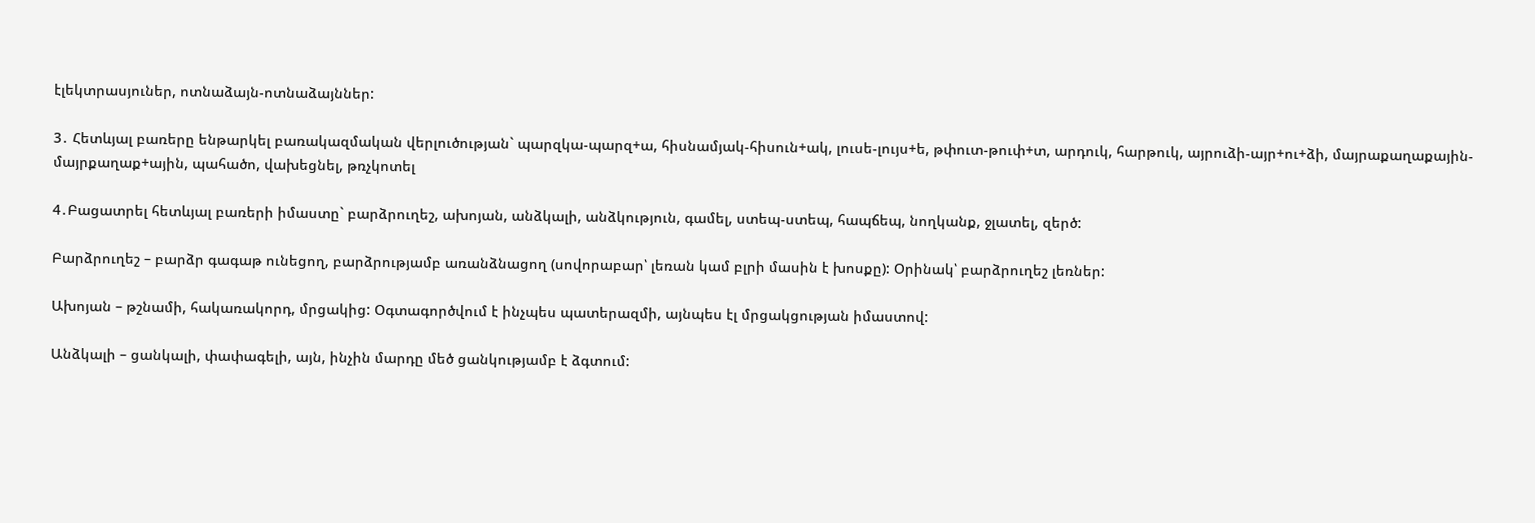էլեկտրասյուներ, ոտնաձայն-ոտնաձայններ:

3․ Հետևյալ բառերը ենթարկել բառակազմական վերլուծության` պարզկա-պարզ+ա, հիսնամյակ-հիսուն+ակ, լուսե-լույս+ե, թփուտ-թուփ+տ, արդուկ, հարթուկ, այրուձի-այր+ու+ձի, մայրաքաղաքային-մայրքաղաք+ային, պահածո, վախեցնել, թռչկոտել

4․Բացատրել հետևյալ բառերի իմաստը` բարձրուղեշ, ախոյան, անձկալի, անձկություն, գամել, ստեպ-ստեպ, հապճեպ, նողկանք, ջլատել, զերծ:

Բարձրուղեշ – բարձր գագաթ ունեցող, բարձրությամբ առանձնացող (սովորաբար՝ լեռան կամ բլրի մասին է խոսքը): Օրինակ՝ բարձրուղեշ լեռներ:

Ախոյան – թշնամի, հակառակորդ, մրցակից: Օգտագործվում է ինչպես պատերազմի, այնպես էլ մրցակցության իմաստով:

Անձկալի – ցանկալի, փափագելի, այն, ինչին մարդը մեծ ցանկությամբ է ձգտում: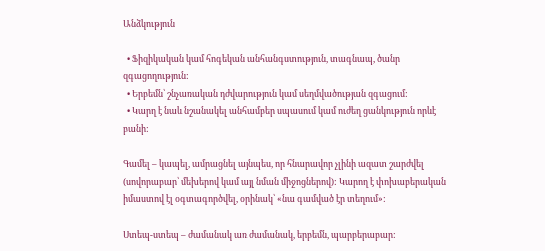Անձկություն

  • Ֆիզիկական կամ հոգեկան անհանգստություն, տագնապ, ծանր զգացողություն:
  • Երբեմն՝ շնչառական դժվարություն կամ սեղմվածության զգացում:
  • Կարղ է նաև նշանակել անհամբեր սպասում կամ ուժեղ ցանկություն որևէ բանի:

Գամել – կապել, ամրացնել այնպես, որ հնարավոր չլինի ազատ շարժվել (սովորաբար՝ մեխերով կամ այլ նման միջոցներով): Կարող է փոխաբերական իմաստով էլ օգտագործվել, օրինակ՝ «նա գամված էր տեղում»:

Ստեպ-ստեպ – ժամանակ առ ժամանակ, երբեմն, պարբերաբար: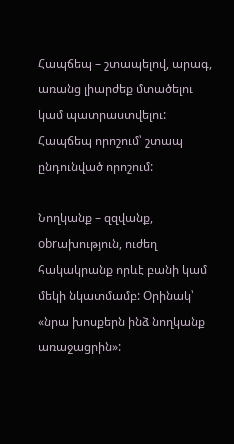Հապճեպ – շտապելով, արագ, առանց լիարժեք մտածելու կամ պատրաստվելու: Հապճեպ որոշում՝ շտապ ընդունված որոշում:

Նողկանք – զզվանք, obrախություն, ուժեղ հակակրանք որևէ բանի կամ մեկի նկատմամբ: Օրինակ՝ «նրա խոսքերն ինձ նողկանք առաջացրին»: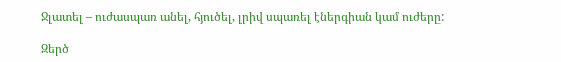Ջլատել – ուժասպառ անել, հյուծել, լրիվ սպառել էներգիան կամ ուժերը:

Զերծ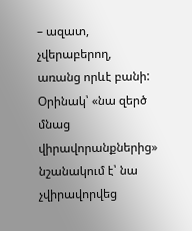– ազատ, չվերաբերող, առանց որևէ բանի: Օրինակ՝ «նա զերծ մնաց վիրավորանքներից» նշանակում է՝ նա չվիրավորվեց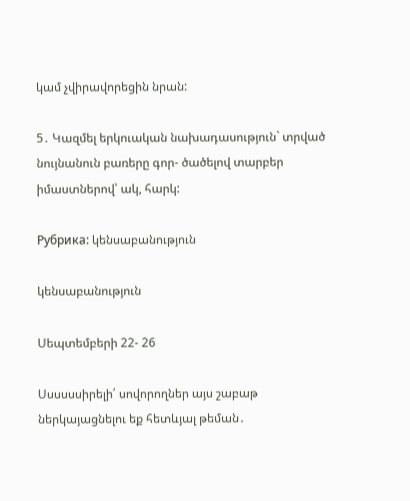կամ չվիրավորեցին նրան:

5․ Կազմել երկուական նախադասություն` տրված նույնանուն բառերը գոր- ծածելով տարբեր իմաստներով՝ ակ, հարկ:

Рубрика: կենսաբանություն

կենսաբանություն

Սեպտեմբերի 22- 26

Սսսսսսիրելի՛ սովորողներ այս շաբաթ ներկայացնելու եք հետևյալ թեման․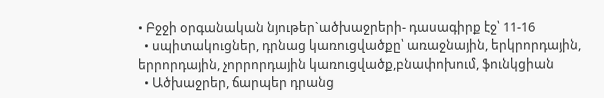• Բջջի օրգանական նյութեր`ածխաջրերի- դասագիրք էջ՝ 11-16
  • սպիտակուցներ, դրնաց կառուցվածքը՝ առաջնային, երկրորդային, երրորդային, չորրորդային կառուցվածք,բնափոխում, ֆունկցիան
  • Ածխաջրեր, ճարպեր դրանց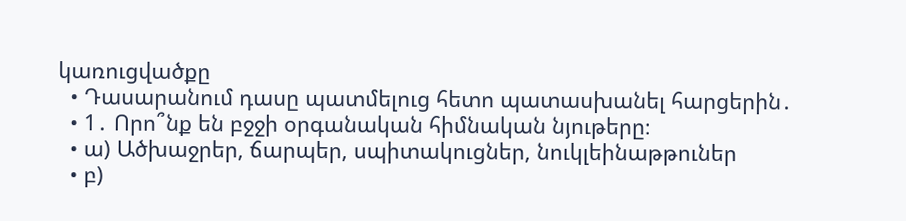կառուցվածքը
  • Դասարանում դասը պատմելուց հետո պատասխանել հարցերին․
  • 1․ Որո՞նք են բջջի օրգանական հիմնական նյութերը։
  • ա) Ածխաջրեր, ճարպեր, սպիտակուցներ, նուկլեինաթթուներ
  • բ)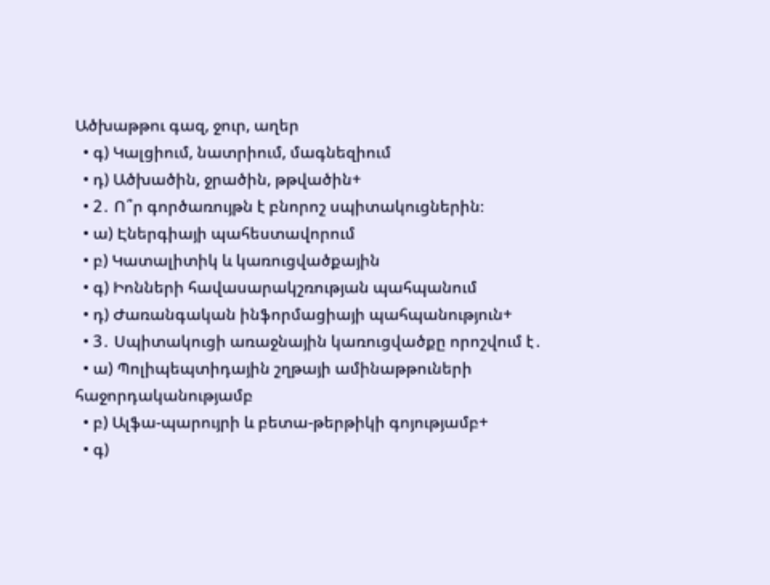Ածխաթթու գազ, ջուր, աղեր
  • գ) Կալցիում, նատրիում, մագնեզիում
  • դ) Ածխածին, ջրածին, թթվածին+
  • 2․ Ո՞ր գործառույթն է բնորոշ սպիտակուցներին։
  • ա) Էներգիայի պահեստավորում
  • բ) Կատալիտիկ և կառուցվածքային
  • գ) Իոնների հավասարակշռության պահպանում
  • դ) Ժառանգական ինֆորմացիայի պահպանություն+
  • 3․ Սպիտակուցի առաջնային կառուցվածքը որոշվում է․
  • ա) Պոլիպեպտիդային շղթայի ամինաթթուների հաջորդականությամբ
  • բ) Ալֆա-պարույրի և բետա-թերթիկի գոյությամբ+
  • գ)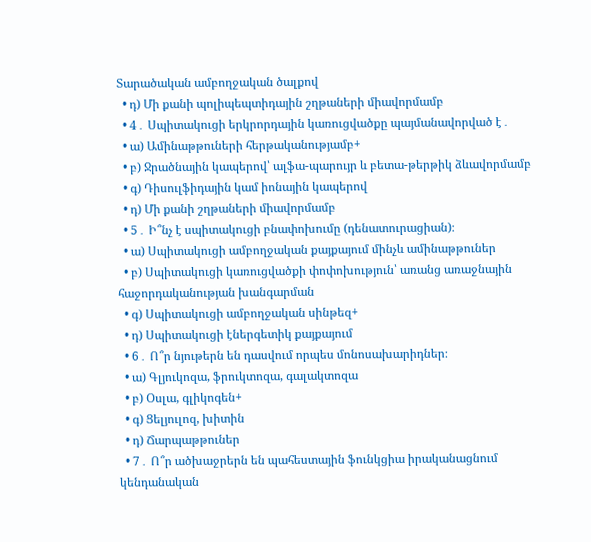Տարածական ամբողջական ծալքով
  • դ) Մի քանի պոլիպեպտիդային շղթաների միավորմամբ
  • 4․ Սպիտակուցի երկրորդային կառուցվածքը պայմանավորված է․
  • ա) Ամինաթթուների հերթականությամբ+
  • բ) Ջրածնային կապերով՝ ալֆա-պարույր և բետա-թերթիկ ձևավորմամբ
  • գ) Դիսուլֆիդային կամ իոնային կապերով
  • դ) Մի քանի շղթաների միավորմամբ
  • 5․ Ի՞նչ է սպիտակուցի բնափոխումը (դենատուրացիան)։
  • ա) Սպիտակուցի ամբողջական քայքայում մինչև ամինաթթուներ
  • բ) Սպիտակուցի կառուցվածքի փոփոխություն՝ առանց առաջնային հաջորդականության խանգարման
  • գ) Սպիտակուցի ամբողջական սինթեզ+
  • դ) Սպիտակուցի էներգետիկ քայքայում
  • 6․ Ո՞ր նյութերն են դասվում որպես մոնոսախարիդներ։
  • ա) Գլյուկոզա, ֆրուկտոզա, գալակտոզա
  • բ) Օսլա, գլիկոգեն+
  • գ) Ցելյուլոզ, խիտին
  • դ) Ճարպաթթուներ
  • 7․ Ո՞ր ածխաջրերն են պահեստային ֆունկցիա իրականացնում կենդանական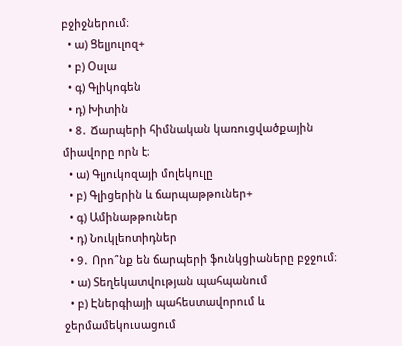բջիջներում։
  • ա) Ցելյուլոզ+
  • բ) Օսլա
  • գ) Գլիկոգեն
  • դ) Խիտին
  • 8․ Ճարպերի հիմնական կառուցվածքային միավորը որն է։
  • ա) Գլյուկոզայի մոլեկուլը
  • բ) Գլիցերին և ճարպաթթուներ+
  • գ) Ամինաթթուներ
  • դ) Նուկլեոտիդներ
  • 9․ Որո՞նք են ճարպերի ֆունկցիաները բջջում։
  • ա) Տեղեկատվության պահպանում
  • բ) Էներգիայի պահեստավորում և ջերմամեկուսացում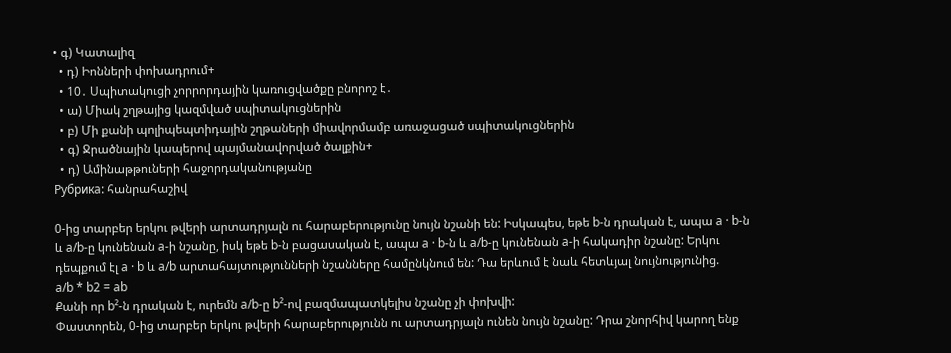• գ) Կատալիզ
  • դ) Իոնների փոխադրում+
  • 10․ Սպիտակուցի չորրորդային կառուցվածքը բնորոշ է․
  • ա) Միակ շղթայից կազմված սպիտակուցներին
  • բ) Մի քանի պոլիպեպտիդային շղթաների միավորմամբ առաջացած սպիտակուցներին
  • գ) Ջրածնային կապերով պայմանավորված ծալքին+
  • դ) Ամինաթթուների հաջորդականությանը
Рубрика: հանրահաշիվ

0-ից տարբեր երկու թվերի արտադրյալն ու հարաբերությունը նույն նշանի են: Իսկապես, եթե b-ն դրական է, ապա a · b-ն և a/b-ը կունենան a-ի նշանը, իսկ եթե b-ն բացասական է, ապա a · b-ն և a/b-ը կունենան a-ի հակադիր նշանը: Երկու դեպքում էլ a · b և a/b արտահայտությունների նշանները համընկնում են: Դա երևում է նաև հետևյալ նույնությունից.
a/b * b2 = ab
Քանի որ b²-ն դրական է, ուրեմն a/b-ը b²-ով բազմապատկելիս նշանը չի փոխվի:
Փաստորեն, 0-ից տարբեր երկու թվերի հարաբերությունն ու արտադրյալն ունեն նույն նշանը: Դրա շնորհիվ կարող ենք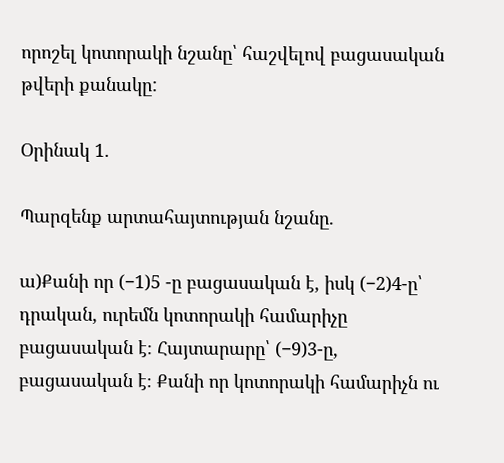որոշել կոտորակի նշանը՝ հաշվելով բացասական թվերի քանակը:

Օրինակ 1.

Պարզենք արտահայտության նշանը.

ա)Քանի որ (−1)5 -ը բացասական է, իսկ (−2)4-ը՝ դրական, ուրեմն կոտորակի համարիչը բացասական է։ Հայտարարը՝ (−9)3-ը, բացասական է։ Քանի որ կոտորակի համարիչն ու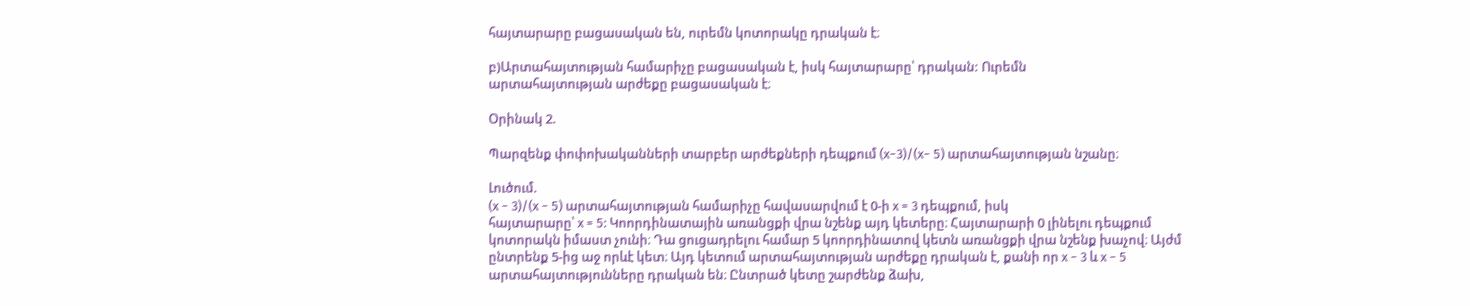հայտարարը բացասական են, ուրեմն կոտորակը դրական է։

բ)Արտահայտության համարիչը բացասական է, իսկ հայտարարը՝ դրական: Ուրեմն
արտահայտության արժեքը բացասական է։

Օրինակ 2.

Պարզենք փոփոխականների տարբեր արժեքների դեպքում (x−3)/(x− 5) արտահայտության նշանը։

Լուծում.
(x − 3)/(x − 5) արտահայտության համարիչը հավասարվում է 0-ի x = 3 դեպքում, իսկ
հայտարարը՝ x = 5: Կոորդինատային առանցքի վրա նշենք այդ կետերը։ Հայտարարի 0 լինելու դեպքում կոտորակն իմաստ չունի։ Դա ցուցադրելու համար 5 կոորդինատով կետն առանցքի վրա նշենք խաչով։ Այժմ ընտրենք 5-ից աջ որևէ կետ։ Այդ կետում արտահայտության արժեքը դրական է, քանի որ x − 3 և x − 5 արտահայտությունները դրական են։ Ընտրած կետը շարժենք ձախ,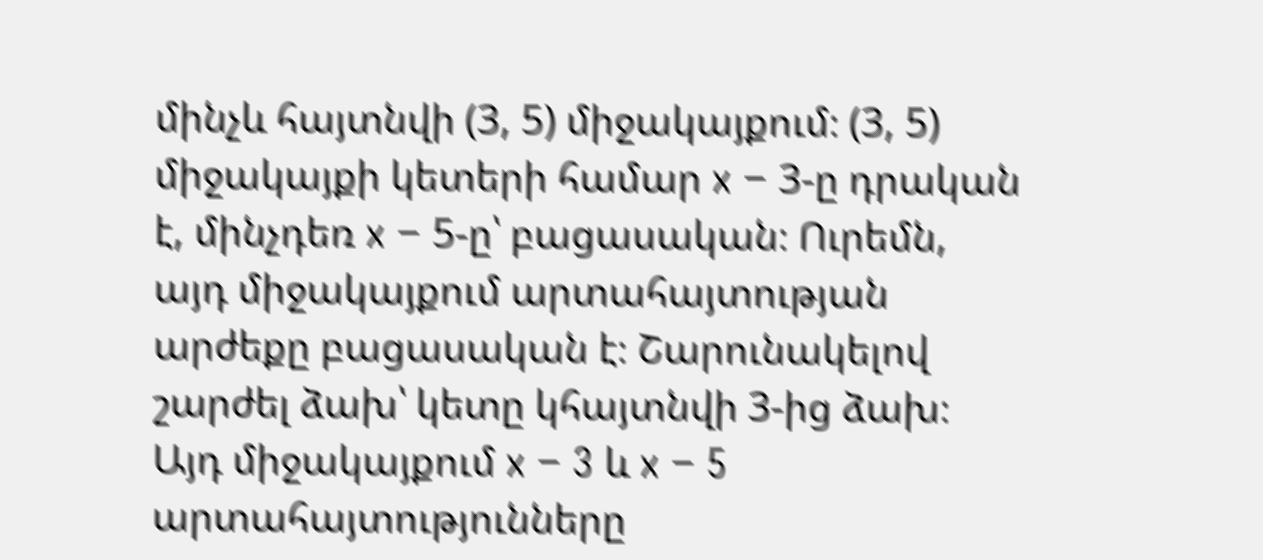մինչև հայտնվի (3, 5) միջակայքում։ (3, 5) միջակայքի կետերի համար x − 3-ը դրական է, մինչդեռ x − 5-ը՝ բացասական։ Ուրեմն, այդ միջակայքում արտահայտության արժեքը բացասական է։ Շարունակելով շարժել ձախ՝ կետը կհայտնվի 3-ից ձախ։ Այդ միջակայքում x − 3 և x − 5 արտահայտությունները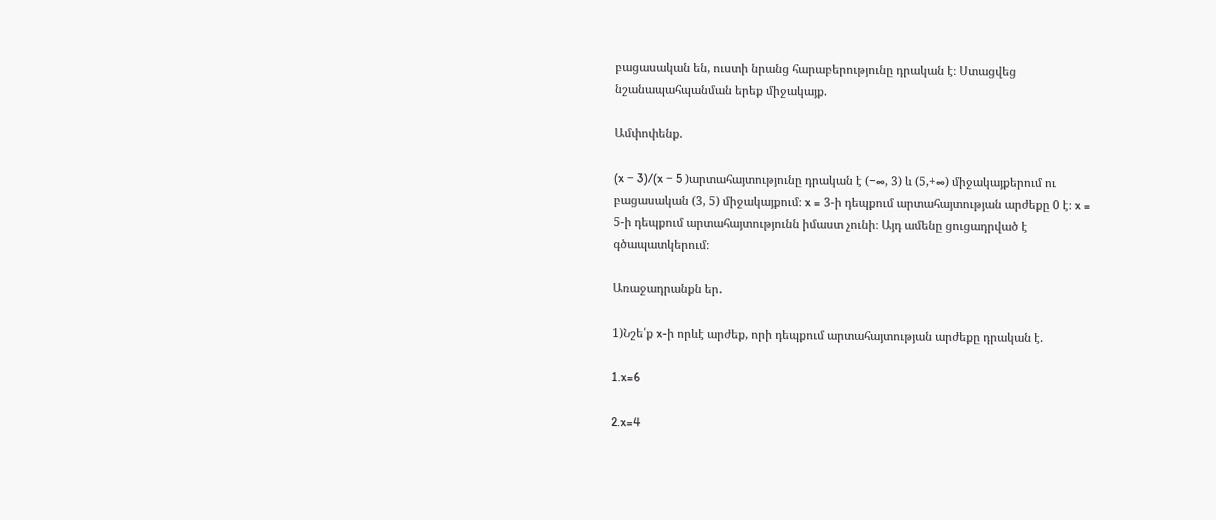բացասական են, ուստի նրանց հարաբերությունը դրական է։ Ստացվեց նշանապահպանման երեք միջակայք.

Ամփոփենք.

(x − 3)/(x − 5 )արտահայտությունը դրական է (−∞, 3) և (5,+∞) միջակայքերում ու բացասական (3, 5) միջակայքում։ x = 3-ի դեպքում արտահայտության արժեքը 0 է։ x = 5-ի դեպքում արտահայտությունն իմաստ չունի։ Այդ ամենը ցուցադրված է գծապատկերում։

Առաջադրանքն եր․

1)Նշե՛ք x-ի որևէ արժեք, որի դեպքում արտահայտության արժեքը դրական է.

1.x=6

2.x=4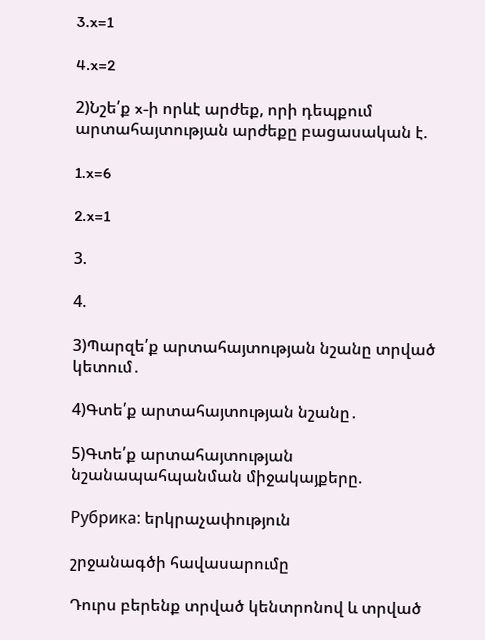3.x=1

4.x=2

2)Նշե՛ք x-ի որևէ արժեք, որի դեպքում արտահայտության արժեքը բացասական է.

1.x=6

2.x=1

3.

4.

3)Պարզե՛ք արտահայտության նշանը տրված կետում․

4)Գտե՛ք արտահայտության նշանը․

5)Գտե՛ք արտահայտության նշանապահպանման միջակայքերը.

Рубрика: երկրաչափություն

շրջանագծի հավասարումը

Դուրս բերենք տրված կենտրոնով և տրված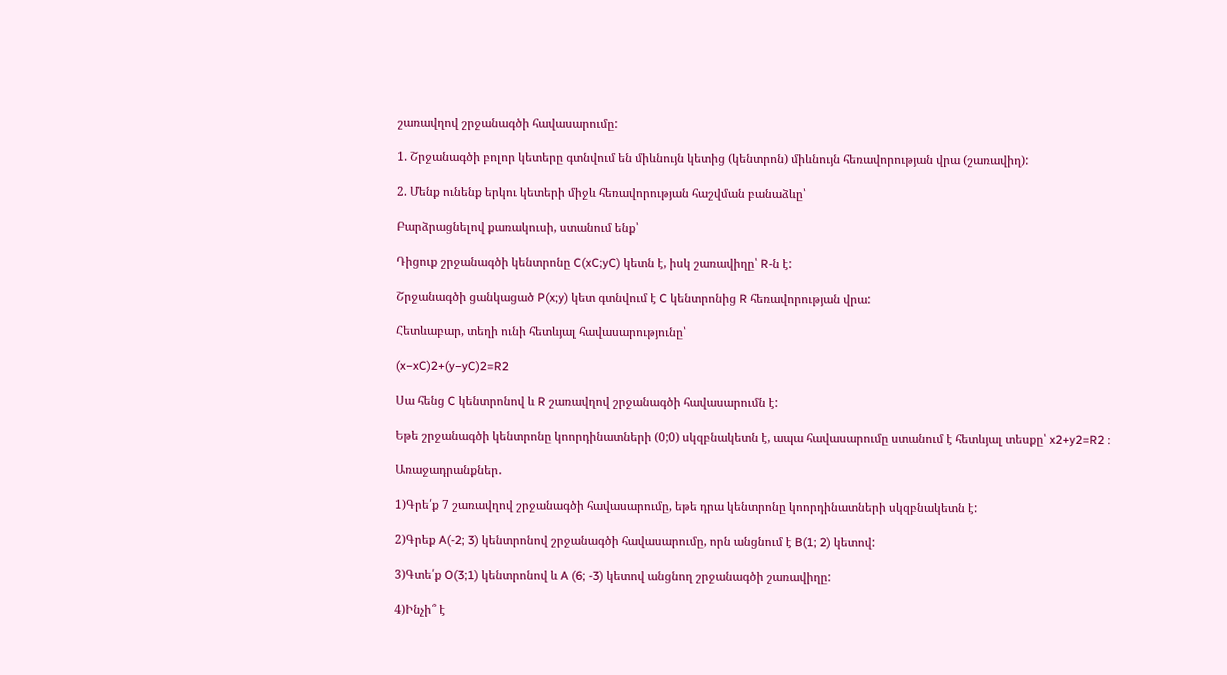շառավղով շրջանագծի հավասարումը:

1. Շրջանագծի բոլոր կետերը գտնվում են միևնույն կետից (կենտրոն) միևնույն հեռավորության վրա (շառավիղ):

2. Մենք ունենք երկու կետերի միջև հեռավորության հաշվման բանաձևը՝

Բարձրացնելով քառակուսի, ստանում ենք՝

Դիցուք շրջանագծի կենտրոնը C(xC;yC) կետն է, իսկ շառավիղը՝ R-ն է:

Շրջանագծի ցանկացած P(x;y) կետ գտնվում է C կենտրոնից R հեռավորության վրա:

Հետևաբար, տեղի ունի հետևյալ հավասարությունը՝

(x−xC)2+(y−yC)2=R2

Սա հենց C կենտրոնով և R շառավղով շրջանագծի հավասարումն է:

Եթե շրջանագծի կենտրոնը կոորդինատների (0;0) սկզբնակետն է, ապա հավասարումը ստանում է հետևյալ տեսքը՝ x2+y2=R2 ։

Առաջադրանքներ․

1)Գրե՛ք 7 շառավղով շրջանագծի հավասարումը, եթե դրա կենտրոնը կոորդինատների սկզբնակետն է:

2)Գրեք A(-2; 3) կենտրոնով շրջանագծի հավասարումը, որն անցնում է B(1; 2) կետով:

3)Գտե՛ք O(3;1) կենտրոնով և A (6; -3) կետով անցնող շրջանագծի շառավիղը:

4)Ինչի՞ է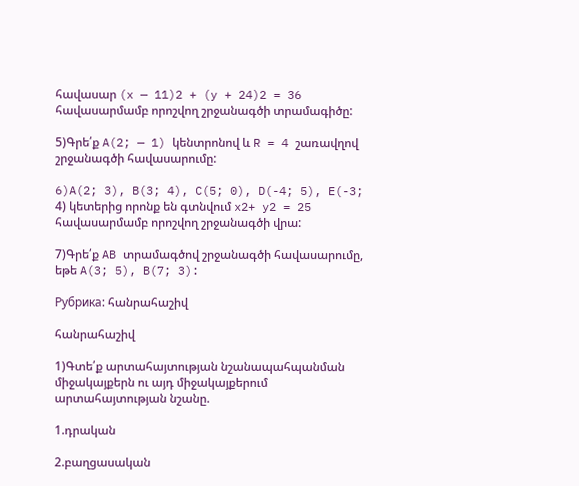հավասար (x — 11)2 + (y + 24)2 = 36 հավասարմամբ որոշվող շրջանագծի տրամագիծը:

5)Գրե՛ք A(2; — 1) կենտրոնով և R = 4 շառավղով շրջանագծի հավասարումը:

6)A(2; 3), B(3; 4), C(5; 0), D(-4; 5), E(-3; 4) կետերից որոնք են գտնվում x2+ y2 = 25 հավասարմամբ որոշվող շրջանագծի վրա:

7)Գրե՛ք AB տրամագծով շրջանագծի հավասարումը, եթե A(3; 5), B(7; 3):

Рубрика: հանրահաշիվ

հանրահաշիվ

1)Գտե՛ք արտահայտության նշանապահպանման միջակայքերն ու այդ միջակայքերում արտահայտության նշանը.

1.դրական

2.բաղցասական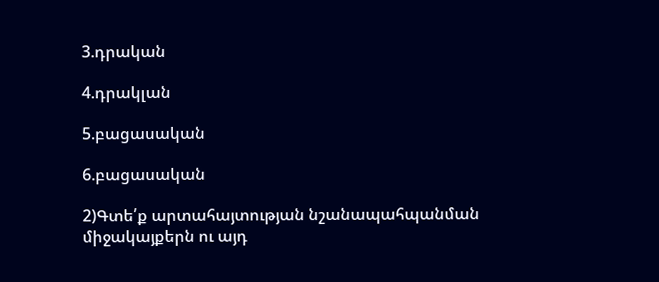3.դրական

4.դրակլան

5.բացասական

6.բացասական

2)Գտե՛ք արտահայտության նշանապահպանման միջակայքերն ու այդ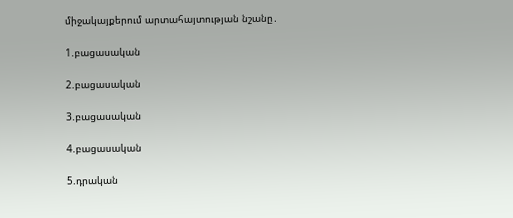միջակայքերում արտահայտության նշանը․

1.բացասական

2.բացասական

3.բացասական

4.բացասական

5.դրական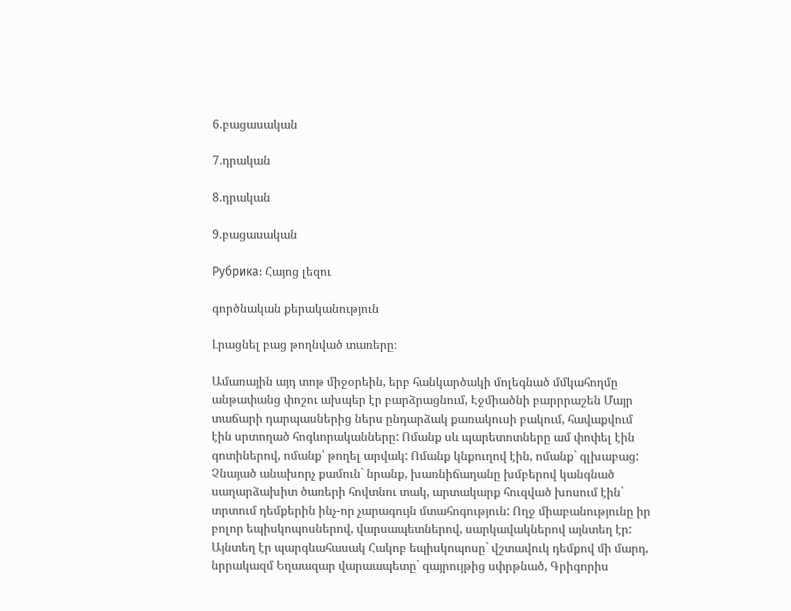6.բացասական

7.դրական

8.դրական

9.բացասական

Рубрика: Հայոց լեզու

գործնական քերականություն

Լրացնել բաց թողնված տառերը։

Ամառային այդ տոթ միջօրեին, երբ հանկարծակի մոլեգնած մմկահողմը անթափանց փոշու ախպեր էր բարձրացնում, Էջմիածնի բարրրաշեն Մայր տաճարի դարպասներից ներս ընդարձակ քառակուսի բակում, հավաքվում էին սրտողած հոգևորականները: Ոմանք սև պարետոտները ամ փոփել էին գոտիներով, ոմանք՝ թողել արվակ: Ոմանք կնքուղով էին, ոմանք` գլխաբաց: Չնայած անախորչ քամուն` նրանք, խառնիճաղանը խմբերով կանգնած սաղարձախիտ ծառերի հովտնու տակ, արտակարք հուզված խոսում էին` տրտում դեմքերին ինչ-որ չարագույն մտահոգություն: Ողջ միաբանությունը իր բոլոր եպիսկոպոսներով, վարսապետներով, սարկավակներով այնտեղ էր: Այնտեղ էր պարգևահասակ Հակոբ եպիսկոպոսը` վշտավուկ դեմքով մի մարդ, նրրակազմ Եղաազար վարաապետը` զայրույթից սփրթնած, Գրիգորիս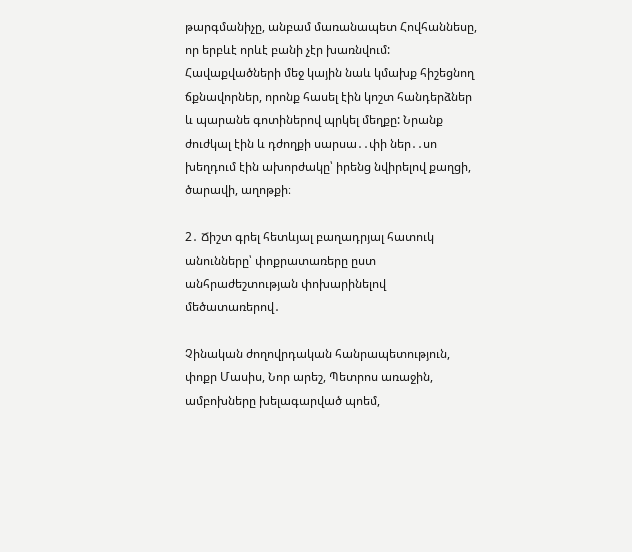թարգմանիչը, անբամ մառանապետ Հովհաննեսը, որ երբևէ որևէ բանի չէր խառնվում: Հավաքվածների մեջ կային նաև կմախք հիշեցնող ճքնավորներ, որոնք հասել էին կոշտ հանդերձներ և պարանե գոտիներով պրկել մեղքը: Նրանք ժուժկալ էին և դժողքի սարսա․․փի ներ․․սո խեղդում էին ախորժակը՝ իրենց նվիրելով քաղցի, ծարավի, աղոթքի։

2․ Ճիշտ գրել հետևյալ բաղադրյալ հատուկ անունները՝ փոքրատառերը ըստ անհրաժեշտության փոխարինելով մեծատառերով․

Չինական ժողովրդական հանրապետություն, փոքր Մասիս, Նոր արեշ, Պետրոս առաջին, ամբոխները խելագարված պոեմ,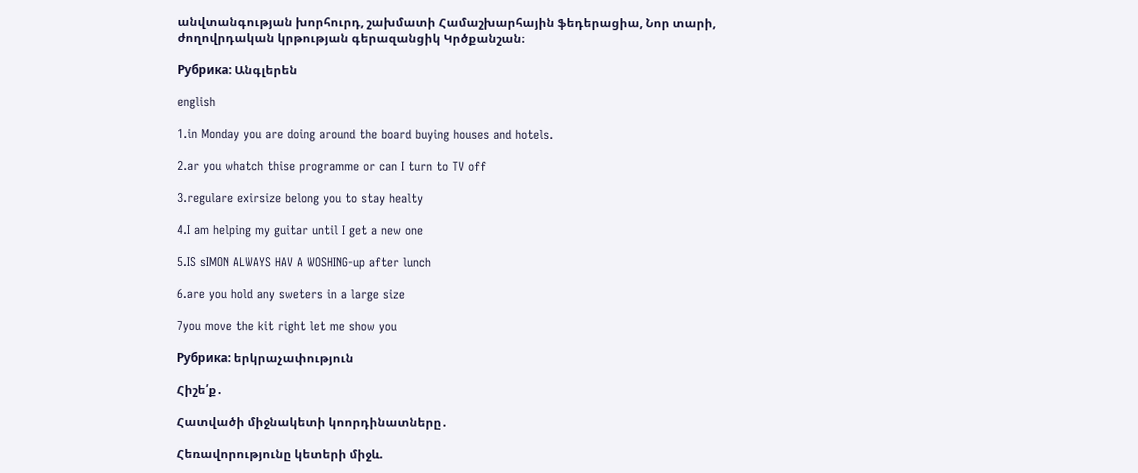անվտանգության խորհուրդ, շախմատի Համաշխարհային ֆեդերացիա, Նոր տարի, ժողովրդական կրթության գերազանցիկ Կրծքանշան։

Рубрика: Անգլերեն

english

1.in Monday you are doing around the board buying houses and hotels.

2.ar you whatch thise programme or can I turn to TV off

3.regulare exirsize belong you to stay healty

4.I am helping my guitar until I get a new one

5.IS sIMON ALWAYS HAV A WOSHING-up after lunch

6.are you hold any sweters in a large size

7you move the kit right let me show you

Рубрика: երկրաչափություն

Հիշե՛ք․

Հատվածի միջնակետի կոորդինատները․

Հեռավորությունը կետերի միջև.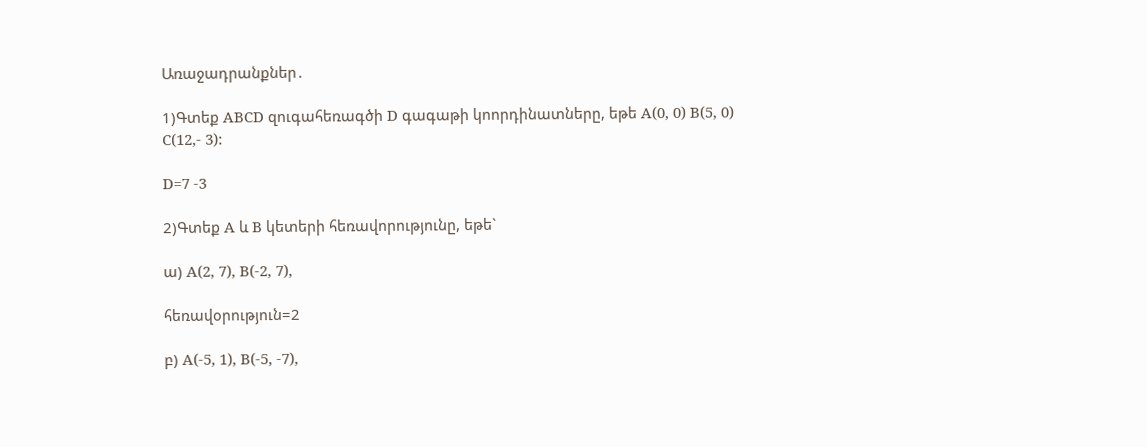Առաջադրանքներ․

1)Գտեք ABCD զուգահեռագծի D գագաթի կոորդինատները, եթե A(0, 0) B(5, 0) C(12,- 3):

D=7 -3

2)Գտեք A և B կետերի հեռավորությունը, եթե`

ա) A(2, 7), B(-2, 7),

հեռավօրություն=2

բ) A(-5, 1), B(-5, -7),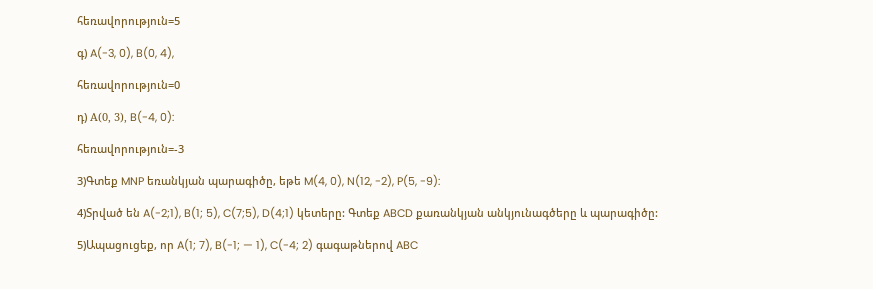հեռավորություն=5

գ) A(-3, 0), B(0, 4),

հեռավորություն=0

դ) Α(0, 3), B(-4, 0):

հեռավորություն=-3

3)Գտեք MNP եռանկյան պարագիծը, եթե M(4, 0), N(12, -2), P(5, -9):

4)Տրված են A(-2;1), B(1; 5), C(7;5), D(4;1) կետերը: Գտեք ABCD քառանկյան անկյունագծերը և պարագիծը:

5)Ապացուցեք, որ A(1; 7), B(-1; — 1), C(-4; 2) գագաթներով ABC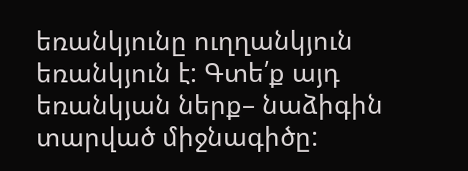եռանկյունը ուղղանկյուն եռանկյուն է: Գտե՛ք այդ եռանկյան ներք– նաձիգին տարված միջնագիծը: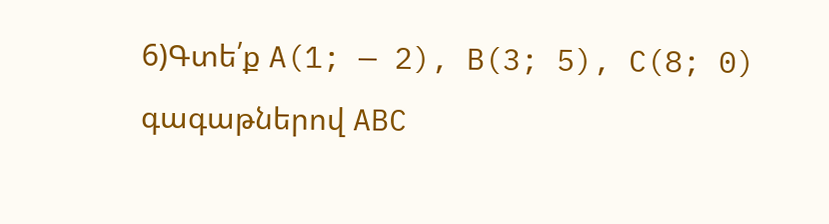6)Գտե՛ք A(1; — 2), B(3; 5), C(8; 0) գագաթներով ABC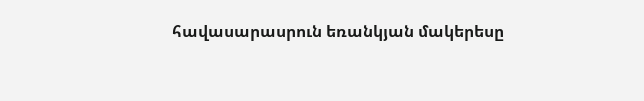հավասարասրուն եռանկյան մակերեսը